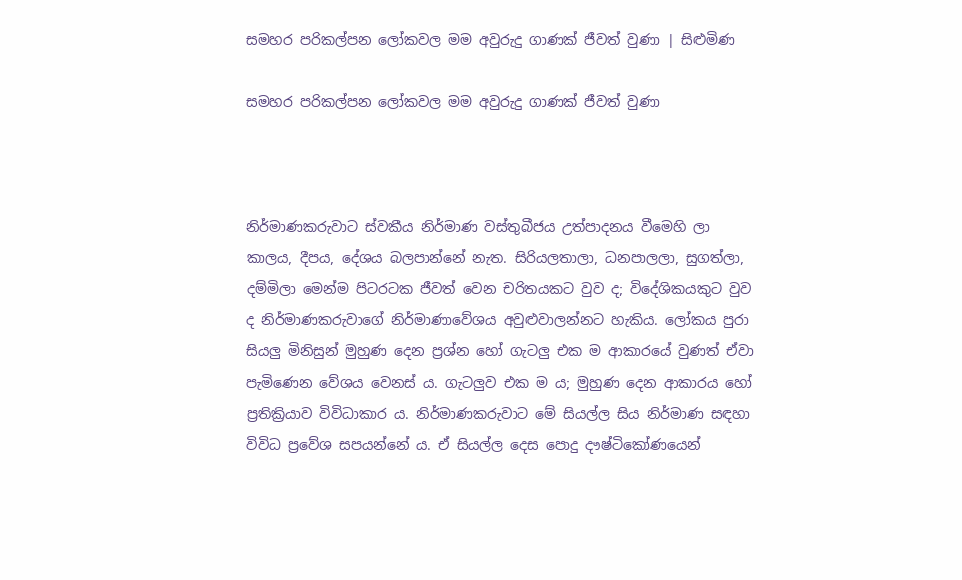සමහර පරිකල්පන ලෝකවල මම අවුරුදු ගාණක් ජීවත් වුණා | සිළුමිණ

සමහර පරිකල්පන ලෝකවල මම අවුරුදු ගාණක් ජීවත් වුණා



නිර්මාණකරුවාට ස්වකීය නිර්මාණ වස්තුබීජය උත්පාදනය වීමෙහි ලා කාලය, දීපය, දේශය බලපාන්නේ නැත. සිරියලතාලා, ධනපාලලා, සුගත්ලා, දම්මිලා මෙන්ම පිටරටක ජීවත් වෙන චරිතයකට වුව ද; විදේශිකයකුට වුව ද නිර්මාණකරුවාගේ නිර්මාණාවේශය අවුළුවාලන්නට හැකිය. ලෝකය පුරා සියලු මිනිසුන් මුහුණ දෙන ප්‍රශ්න හෝ ගැටලු එක ම ආකාරයේ වුණත් ඒවා පැමිණෙන වේශය වෙනස් ය. ගැටලුව එක ම ය; මුහුණ දෙන ආකාරය හෝ ප්‍රතික්‍රියාව විවිධාකාර ය. නිර්මාණකරුවාට මේ සියල්ල සිය නිර්මාණ සඳහා විවිධ ප්‍රවේශ සපයන්නේ ය. ඒ සියල්ල දෙස පොදු දෟෂ්ටිකෝණයෙන්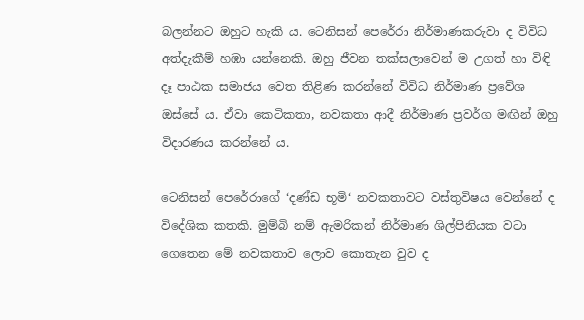බලන්නට ඔහුට හැකි ය. ටෙනිසන් පෙරේරා නිර්මාණකරුවා ද විවිධ අත්දැකීම් හඹා යන්නෙකි. ඔහු ජීවන තක්සලාවෙන් ම උගත් හා විඳි දෑ පාඨක සමාජය වෙත තිළිණ කරන්නේ විවිධ නිර්මාණ ප්‍රවේශ ඔස්සේ ය. ඒවා කෙටිකතා, නවකතා ආදී නිර්මාණ ප්‍රවර්ග මඟින් ඔහු විදාරණය කරන්නේ ය.

ටෙනිසන් පෙරේරාගේ ‘දණ්ඩ භූමි‘ නවකතාවට වස්තුවිෂය වෙන්නේ ද විදේශික කතකි. මුම්බි නම් ඇමරිකන් නිර්මාණ ශිල්පිනියක වටා ගෙතෙන මේ නවකතාව ලොව කොතැන වුව ද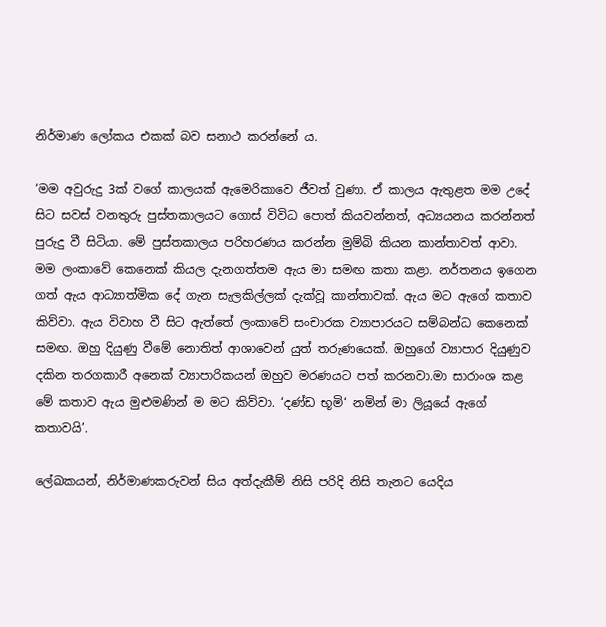නිර්මාණ ලෝකය එකක් බව සනාථ කරන්නේ ය.

‘මම අවුරුදු 3ක් වගේ කාලයක් ඇමෙරිකාවෙ ජීවත් වුණා. ඒ කාලය ඇතුළත මම උදේ සිට සවස් වනතුරු පුස්තකාලයට ගොස් විවිධ පොත් කියවන්නත්, අධ්‍යයනය කරන්නත් පුරුදු වී සිටියා. මේ පුස්තකාලය පරිහරණය කරන්න මුම්බි කියන කාන්තාවත් ආවා. මම ලංකාවේ කෙනෙක් කියල දැනගත්තම ඇය මා සමඟ කතා කළා. නර්තනය ඉගෙන ගත් ඇය ආධ්‍යාත්මික දේ ගැන සැලකිල්ලක් දැක්වූ කාන්තාවක්. ඇය මට ඇගේ කතාව කිව්වා. ඇය විවාහ වී සිට ඇත්තේ ලංකාවේ සංචාරක ව්‍යාපාරයට සම්බන්ධ කෙනෙක් සමඟ. ඔහු දියුණු වීමේ නොතිත් ආශාවෙන් යුත් තරුණයෙක්. ඔහුගේ ව්‍යාපාර දියුණුව දකින තරගකාරී අනෙක් ව්‍යාපාරිකයන් ඔහුව මරණයට පත් කරනවා.මා සාරාංශ කළ මේ කතාව ඇය මුළුමණින් ම මට කිව්වා. ‘දණ්ඩ භූමි‘ නමින් මා ලියූයේ ඇගේ කතාවයි’.

ලේඛකයන්, නිර්මාණකරුවන් සිය අත්දැකීම් නිසි පරිදි නිසි තැනට යෙදිය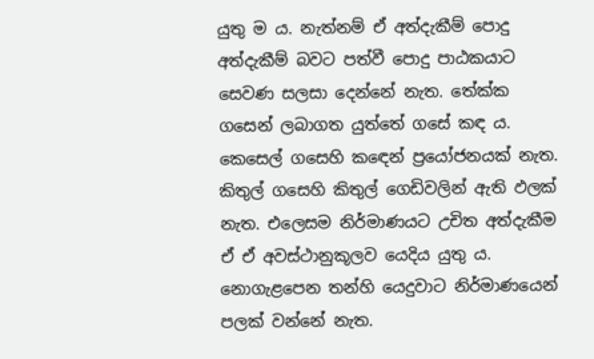යුතු ම ය. නැත්නම් ඒ අත්දැකීම් පොදු අත්දැකීම් බවට පත්වී පොදු පාඨකයාට සෙවණ සලසා දෙන්නේ නැත. තේක්ක ගසෙන් ලබාගත යුත්තේ ගසේ කඳ ය. කෙසෙල් ගසෙහි ක‍ඳෙන් ප්‍රයෝජනයක් නැත. කිතුල් ගසෙහි කිතුල් ගෙඩිවලින් ඇති ඵලක් නැත. එලෙසම නිර්මාණයට උචිත අත්දැකීම ඒ ඒ අවස්ථානුකූලව යෙදිය යුතු ය. නොගැළපෙන තන්හි යෙදුවාට නිර්මාණයෙන් පලක් වන්නේ නැත.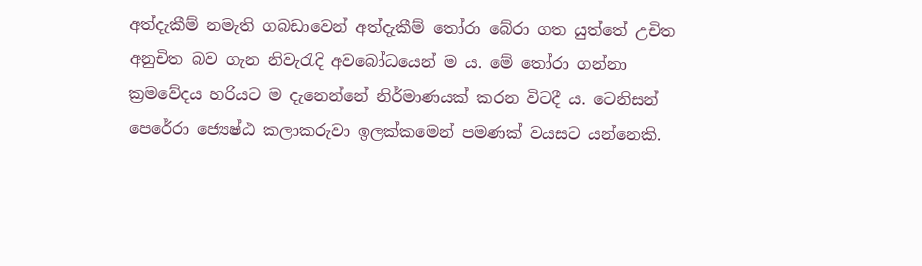අත්දැකීම් නමැති ගබඩාවෙන් අත්දැකීම් තෝරා බේරා ගත යුත්තේ උචිත අනුචිත බව ගැන නිවැරැදි අවබෝධයෙන් ම ය. මේ තෝරා ගන්නා ක්‍රමවේදය හරියට ම දැනෙන්නේ නිර්මාණයක් කරන විටදී ය. ටෙනිසන් පෙරේරා ජ්‍යෙෂ්ඨ කලාකරුවා ඉලක්කමෙන් පමණක් වයසට යන්නෙකි.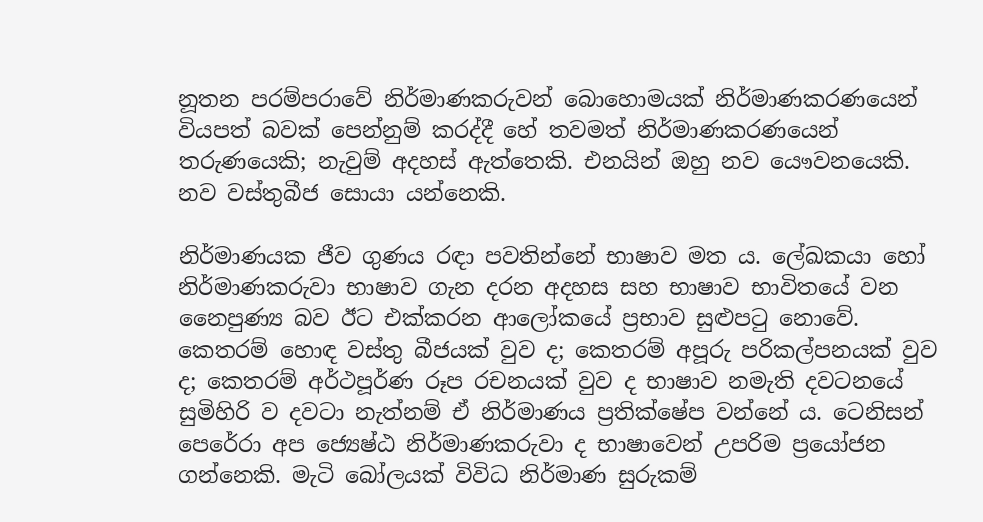නූතන පරම්පරාවේ නිර්මාණකරුවන් බොහොමයක් නිර්මාණකරණයෙන් වියපත් බවක් පෙන්නුම් කරද්දී හේ තවමත් නිර්මාණකරණයෙන් තරුණයෙකි; නැවුම් අදහස් ඇත්තෙකි. එනයින් ඔහු නව යෞවනයෙකි. නව වස්තුබීජ සොයා යන්නෙකි.

නිර්මාණයක ජීව ගුණය රඳා පවතින්නේ භාෂාව මත ය. ලේඛකයා හෝ නිර්මාණකරුවා භාෂාව ගැන දරන අදහස සහ භාෂාව භාවිතයේ වන නෛපුණ්‍ය බව ඊට එක්කරන ආලෝකයේ ප්‍රභාව සුළුපටු ‍නොවේ. කෙතරම් හොඳ වස්තු බීජයක් වුව ද; කෙතරම් අපූරු පරිකල්පනයක් වුව ද; කෙතරම් අර්ථපූර්ණ රූප රචනයක් වුව ද භාෂාව නමැති දවටනයේ සුමිහිරි ව දවටා නැත්නම් ඒ නිර්මාණය ප්‍රතික්ෂේප වන්නේ ය. ටෙනිසන් පෙරේරා අප ජ්‍යෙෂ්ඨ නිර්මාණකරුවා ද භාෂාවෙන් උපරිම ප්‍රයෝජන ගන්නෙකි. මැටි බෝලයක් විවිධ නිර්මාණ සුරුකම්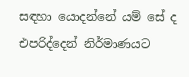සඳහා යොදන්නේ යම් සේ ද එපරිද්දෙන් නිර්මාණයට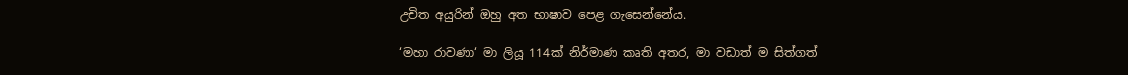උචිත අයුරින් ඔහු අත භාෂාව පෙළ ගැසෙන්නේය.

‘මහා රාවණා‘ මා ලියූ 114ක් නිර්මාණ කෘති අතර, මා වඩාත් ම සිත්ගත්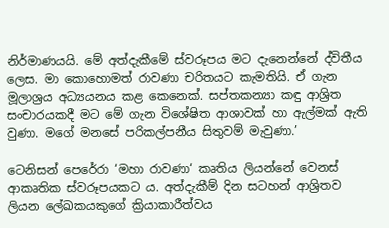නිර්මාණයයි. මේ අත්දැකීමේ ස්වරූපය මට දැනෙන්නේ ද්විතීය ලෙස. මා කොහොමත් රාවණා චරිතයට කැමතියි. ඒ ගැන මූලාශ්‍රය අධ්‍යයනය කළ කෙනෙක්. සප්තකන්‍යා කඳු ආශ්‍රිත සංචාරයකදී මට මේ ගැන විශේෂිත ආශාවක් හා ඇල්මක් ඇති වුණා. මගේ මනසේ පරිකල්පනීය සිතුවම් මැවුණා.’

ටෙනිසන් පෙරේරා ‘මහා රාවණා‘ කෘතිය ලියන්නේ වෙනස් ආකෘතික ස්වරූපයකට ය. අත්දැකීම් දින සටහන් ආශ්‍රිතව ලියන ලේඛකයකුගේ ක්‍රියාකාරීත්වය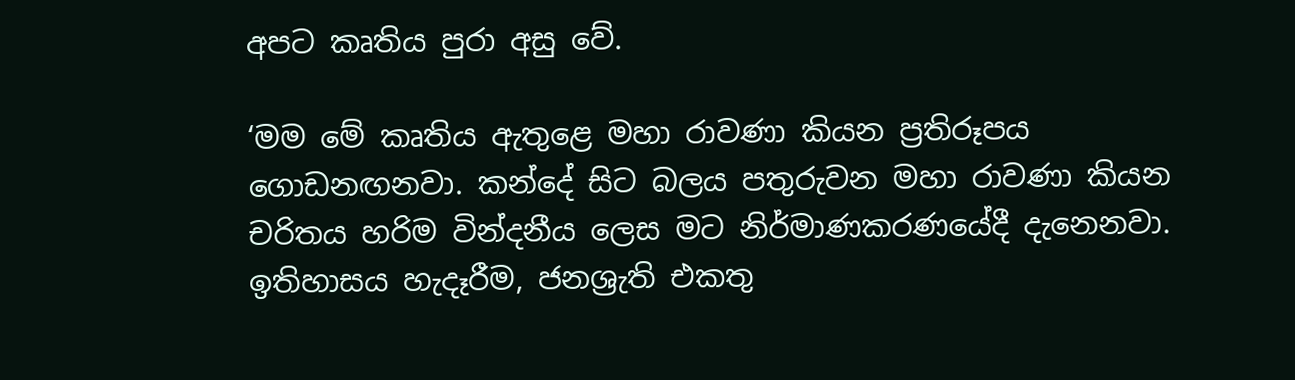අපට කෘතිය පුරා අසු වේ.

‘මම මේ කෘතිය ඇතුළෙ මහා රාවණා කියන ප්‍රතිරූපය ගොඩනඟනවා. කන්දේ සිට බලය පතුරුවන මහා රාවණා කියන චරිතය හරිම වින්දනීය ලෙස මට නිර්මාණකරණයේදී දැනෙනවා. ඉතිහාසය හැදෑරීම, ජනශ්‍රැති එකතු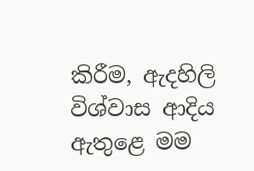කිරීම, ඇදහිලි විශ්වාස ආදිය ඇතුළෙ මම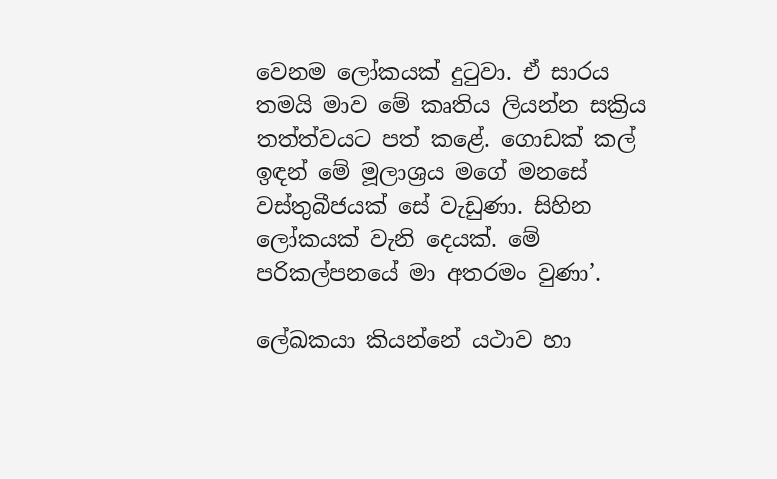වෙනම ලෝකයක් දුටුවා. ඒ සාරය තමයි මාව මේ කෘතිය ලියන්න සක්‍රිය තත්ත්වයට පත් කළේ. ගොඩක් කල් ඉඳන් මේ මූලාශ්‍රය මගේ මනසේ වස්තුබීජයක් සේ වැඩුණා. සිහින ලෝකයක් වැනි දෙයක්. මේ පරිකල්පනයේ මා අතරමං වුණා’.

ලේඛකයා කියන්නේ යථාව හා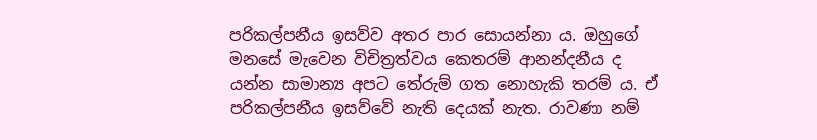පරිකල්පනීය ඉසව්ව අතර පාර සොයන්නා ය. ඔහුගේ මනසේ මැවෙන විචිත්‍රත්වය කෙතරම් ආනන්දනීය ද යන්න සාමාන්‍ය අපට තේරුම් ගත නොහැකි තරම් ය. ඒ පරිකල්පනීය ඉසව්වේ නැති දෙයක් නැත. රාවණා නම්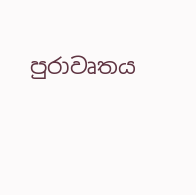පුරාවෘතය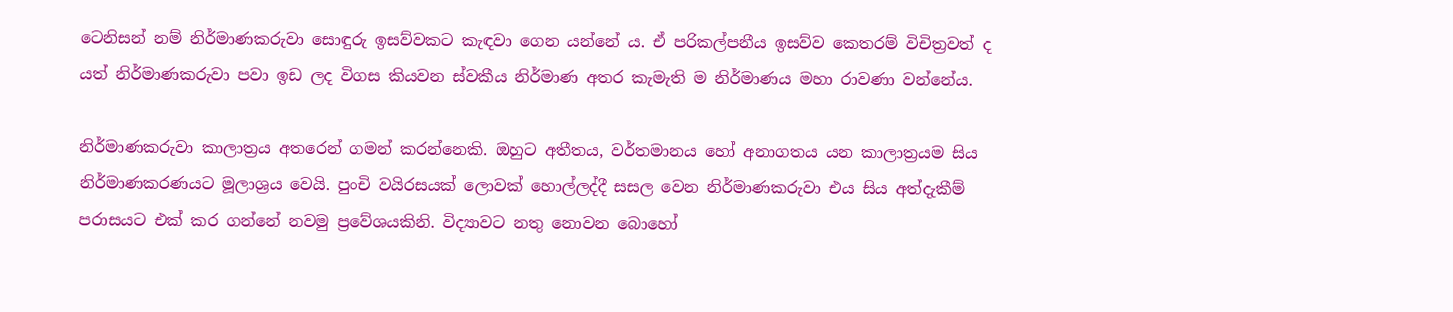ටෙනිසන් නම් නිර්මාණකරුවා සොඳුරු ඉසව්වකට කැඳවා ගෙන යන්නේ ය. ඒ පරිකල්පනීය ඉසව්ව කෙතරම් විචිත්‍රවත් ද යත් නිර්මාණකරුවා පවා ඉඩ ලද විගස කියවන ස්වකීය නිර්මාණ අතර කැමැති ම නිර්මාණය මහා රාවණා වන්නේය.

නිර්මාණකරුවා කාලාත්‍රය අතරෙන් ගමන් කරන්නෙකි. ඔහුට අතීතය, වර්තමානය හෝ අනාගතය යන කාලාත්‍රයම සිය නිර්මාණකරණයට මූලාශ්‍රය වෙයි. පුංචි වයිරසයක් ලොවක් හොල්ලද්දී සසල වෙන නිර්මාණකරුවා එය සිය අත්දැකීම් පරාසයට එක් කර ගන්නේ නවමු ප්‍රවේශයකිනි. විද්‍යාවට නතු නොවන බොහෝ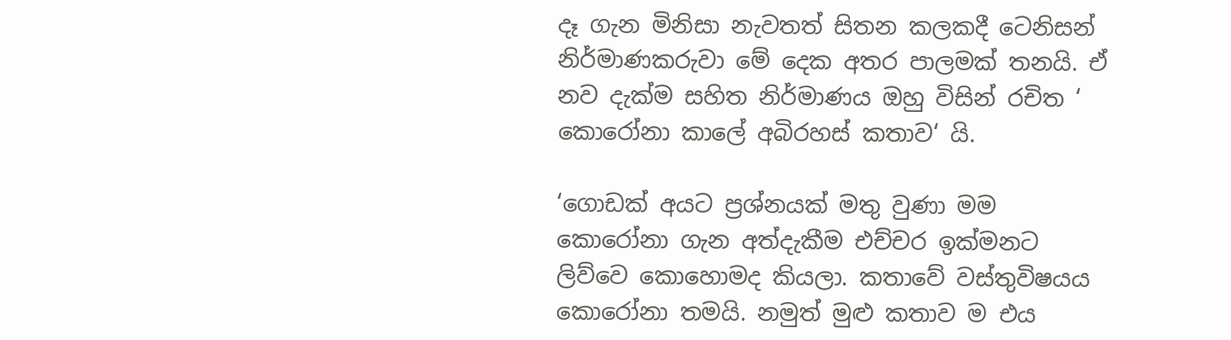දෑ ගැන මිනිසා නැවතත් සිතන කලකදී ටෙනිසන් නිර්මාණකරුවා මේ දෙක අතර පාලමක් තනයි. ඒ නව දැක්ම සහිත නිර්මාණය ඔහු විසින් රචිත ‘ කොරෝනා කාලේ අබිරහස් කතාව‘ යි.

‘ගොඩක් අයට ප්‍රශ්නයක් මතු වුණා මම කොරෝනා ගැන අත්දැකීම එච්චර ඉක්මනට ලිව්වෙ කොහොමද කියලා. කතාවේ වස්තුවිෂයය කොරෝනා තමයි. නමුත් මුළු කතාව ම එය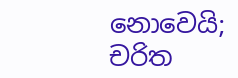නොවෙයි; චරිත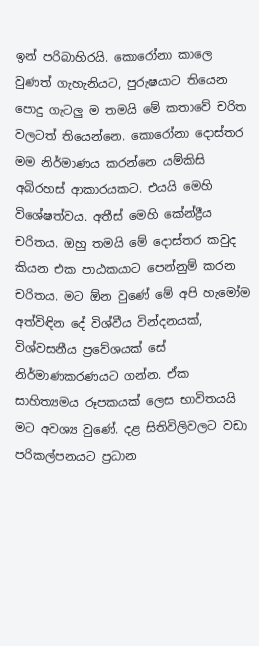ඉන් පරිබාහිරයි. කොරෝනා කාලෙ වුණත් ගැහැනියට, පුරුෂයාට තියෙන පොදු ගැටලු ම තමයි මේ කතාවේ චරිත වලටත් තියෙන්නෙ. කොරෝනා දොස්තර මම නිර්මාණය කරන්නෙ යම්කිසි අබිරහස් ආකාරයකට. එයයි මෙහි විශේෂත්වය. අතීස් මෙහි කේන්ද්‍රීය චරිතය. ඔහු තමයි මේ දොස්තර කවුද කියන එක පාඨකයාට පෙන්නුම් කරන චරිතය. මට ඕන වුණේ මේ අපි හැමෝම අත්විඳින දේ විශ්වීය වින්දනයක්, විශ්වසනීය ප්‍රවේශයක් සේ නිර්මාණකරණයට ගන්න. ඒක සාහිත්‍යමය රූපකයක් ලෙස භාවිතයයි මට අවශ්‍ය වුණේ. දළ සිතිවිලිවලට වඩා පරිකල්පනයට ප්‍රධාන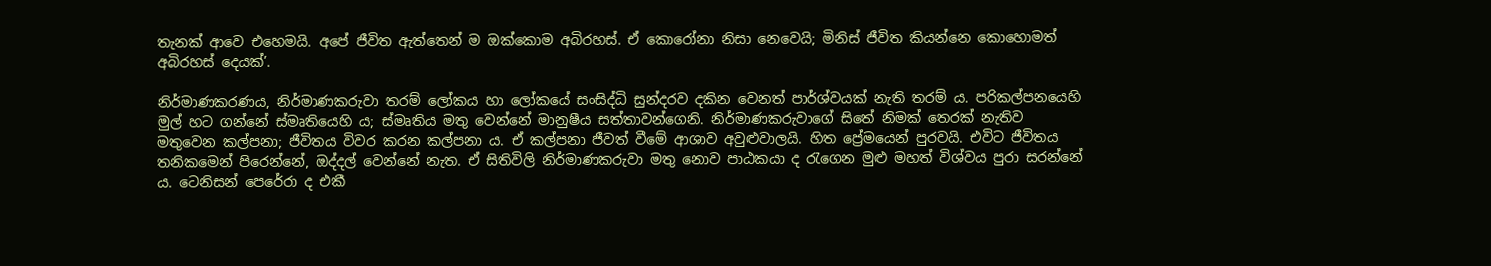තැනක් ආවෙ එහෙමයි. අපේ ජීවිත ඇත්තෙන් ම ඔක්කොම අබිරහස්. ඒ කොරෝනා නිසා නෙවෙයි; මිනිස් ජීවිත කියන්නෙ කොහොමත් අබිරහස් දෙයක්’.

නිර්මාණකරණය, නිර්මාණකරුවා තරම් ලෝකය හා ලෝකයේ සංසිද්ධි සුන්දරව දකින වෙනත් පාර්ශ්වයක් නැති තරම් ය. පරිකල්පනයෙහි මුල් හට ගන්නේ ස්මෘතියෙහි ය; ස්මෘතිය මතු වෙන්නේ මානුෂීය සත්තාවන්ගෙනි. නිර්මාණකරුවාගේ සිතේ නිමක් තෙරක් නැතිව මතුවෙන කල්පනා; ජීවිතය විවර කරන කල්පනා ය. ඒ කල්පනා ජීවත් වීමේ ආශාව අවුළුවාලයි. හිත ප්‍රේමයෙන් පුරවයි. එවිට ජීවිතය තනිකමෙන් පිරෙන්නේ, ඔද්දල් වෙන්නේ නැත. ඒ සිතිවිලි නිර්මාණකරුවා මතු නොව පාඨකයා ද රැගෙන මුළු මහත් විශ්වය පුරා සරන්නේ ය. ටෙනිසන් පෙරේරා ද එකී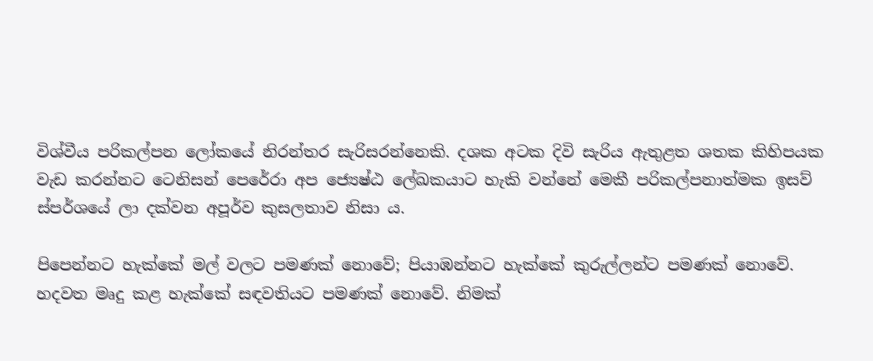විශ්වීය පරිකල්පන ලෝකයේ නිරන්තර සැරිසරන්නෙකි. දශක අටක දිවි සැරිය ඇතුළත ශතක කිහිපයක වැඩ කරන්නට ටෙනිසන් පෙරේරා අප ජ්‍යෙෂ්ඨ ලේඛකයාට හැකි වන්නේ මෙකී පරිකල්පනාත්මක ඉසව් ස්පර්ශයේ ලා දක්වන අපූර්ව කුසලතාව නිසා ය.

පිපෙන්නට හැක්කේ මල් වලට පමණක් නොවේ; පියාඹන්නට හැක්කේ කුරුල්ලන්ට පමණක් නොවේ. හදවත මෘදු කළ හැක්කේ සඳවතියට පමණක් නොවේ. නිමක්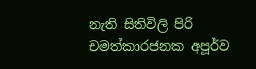නැති සිතිවිලි පිරි චමත්කාරජනක අපූර්ව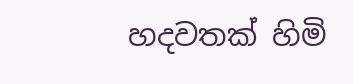හදවතක් හිමි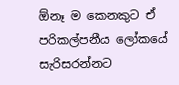ඕනෑ ම කෙනකුට ඒ පරිකල්පනීය ලෝකයේ සැරිසරන්නට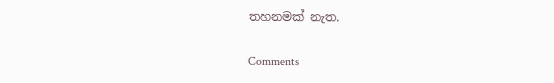තහනමක් නැත.

Comments